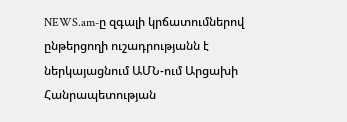NEWS.am-ը զգալի կրճատումներով ընթերցողի ուշադրությանն է ներկայացնում ԱՄՆ-ում Արցախի Հանրապետության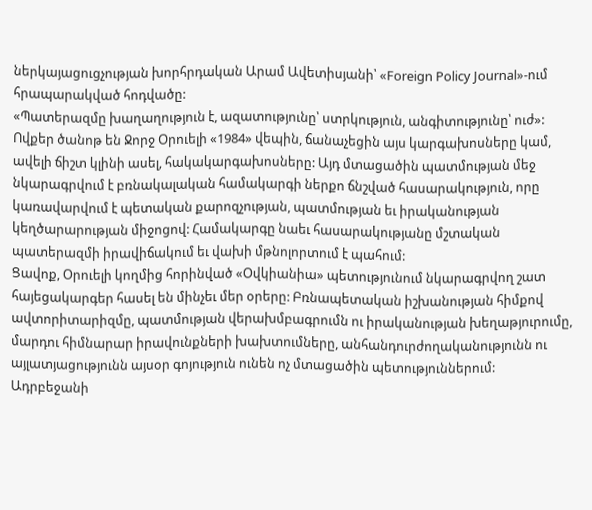ներկայացուցչության խորհրդական Արամ Ավետիսյանի՝ «Foreign Policy Journal»-ում հրապարակված հոդվածը:
«Պատերազմը խաղաղություն է, ազատությունը՝ ստրկություն, անգիտությունը՝ ուժ»: Ովքեր ծանոթ են Ջորջ Օրուելի «1984» վեպին, ճանաչեցին այս կարգախոսները կամ, ավելի ճիշտ կլինի ասել, հակակարգախոսները: Այդ մտացածին պատմության մեջ նկարագրվում է բռնակալական համակարգի ներքո ճնշված հասարակություն, որը կառավարվում է պետական քարոզչության, պատմության եւ իրականության կեղծարարության միջոցով: Համակարգը նաեւ հասարակությանը մշտական պատերազմի իրավիճակում եւ վախի մթնոլորտում է պահում:
Ցավոք, Օրուելի կողմից հորինված «Օվկիանիա» պետությունում նկարագրվող շատ հայեցակարգեր հասել են մինչեւ մեր օրերը: Բռնապետական իշխանության հիմքով ավտորիտարիզմը, պատմության վերախմբագրումն ու իրականության խեղաթյուրումը, մարդու հիմնարար իրավունքների խախտումները, անհանդուրժողականությունն ու այլատյացությունն այսօր գոյություն ունեն ոչ մտացածին պետություններում:
Ադրբեջանի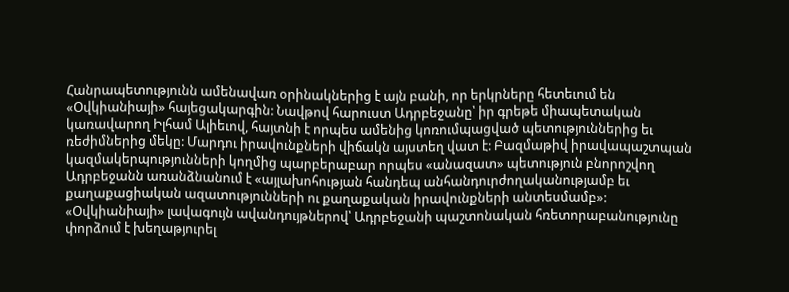Հանրապետությունն ամենավառ օրինակներից է այն բանի, որ երկրները հետեւում են «Օվկիանիայի» հայեցակարգին: Նավթով հարուստ Ադրբեջանը՝ իր գրեթե միապետական կառավարող Իլհամ Ալիեւով, հայտնի է որպես ամենից կոռումպացված պետություններից եւ ռեժիմներից մեկը: Մարդու իրավունքների վիճակն այստեղ վատ է: Բազմաթիվ իրավապաշտպան կազմակերպությունների կողմից պարբերաբար որպես «անազատ» պետություն բնորոշվող Ադրբեջանն առանձնանում է «այլախոհության հանդեպ անհանդուրժողականությամբ եւ քաղաքացիական ազատությունների ու քաղաքական իրավունքների անտեսմամբ»: «Օվկիանիայի» լավագույն ավանդույթներով՝ Ադրբեջանի պաշտոնական հռետորաբանությունը փորձում է խեղաթյուրել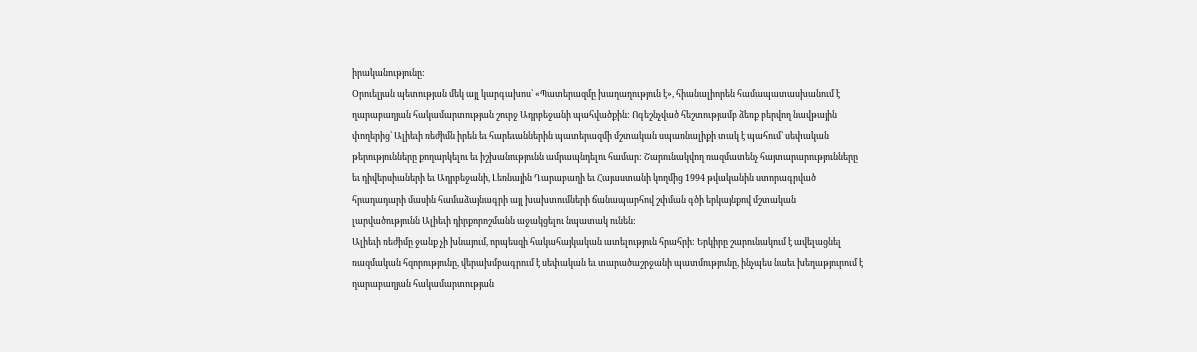իրականությունը:
Օրուելյան պետության մեկ այլ կարգախոս՝ «Պատերազմը խաղաղություն է», հիանալիորեն համապատասխանում է ղարաբաղյան հակամարտության շուրջ Ադրբեջանի պահվածքին: Ոգեշնչված հեշտությամբ ձեռք բերվող նավթային փողերից՝ Ալիեւի ռեժիմն իրեն եւ հարեւաններին պատերազմի մշտական սպառնալիքի տակ է պահում՝ սեփական թերությունները քողարկելու եւ իշխանությունն ամրապնդելու համար: Շարունակվող ռազմատենչ հայտարարությունները եւ դիվերսիաների եւ Ադրբեջանի, Լեռնային Ղարաբաղի եւ Հայաստանի կողմից 1994 թվականին ստորագրված հրադադարի մասին համաձայնագրի այլ խախտումների ճանապարհով շփման գծի երկայնքով մշտական լարվածությունն Ալիեւի դիրքորոշմանն աջակցելու նպատակ ունեն:
Ալիեւի ռեժիմը ջանք չի խնայում, որպեսզի հակահայկական ատելություն հրահրի: Երկիրը շարունակում է ավելացնել ռազմական հզորությունը, վերախմբագրում է սեփական եւ տարածաշրջանի պատմությունը, ինչպես նաեւ խեղաթյուրում է ղարաբաղյան հակամարտության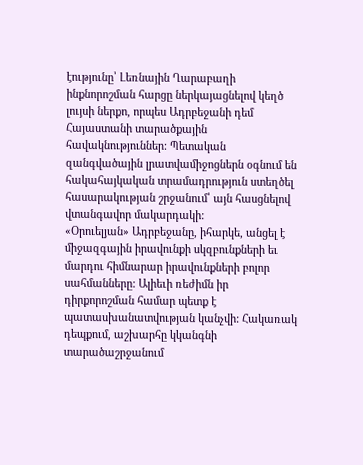էությունը՝ Լեռնային Ղարաբաղի ինքնորոշման հարցը ներկայացնելով կեղծ լույսի ներքո, որպես Ադրբեջանի դեմ Հայաստանի տարածքային հավակնություններ: Պետական զանգվածային լրատվամիջոցներն օգնում են հակահայկական տրամադրություն ստեղծել հասարակության շրջանում՝ այն հասցնելով վտանգավոր մակարդակի:
«Օրուելյան» Ադրբեջանը, իհարկե, անցել է միջազգային իրավունքի սկզբունքների եւ մարդու հիմնարար իրավունքների բոլոր սահմանները: Ալիեւի ռեժիմն իր դիրքորոշման համար պետք է պատասխանատվության կանչվի: Հակառակ դեպքում, աշխարհը կկանգնի տարածաշրջանում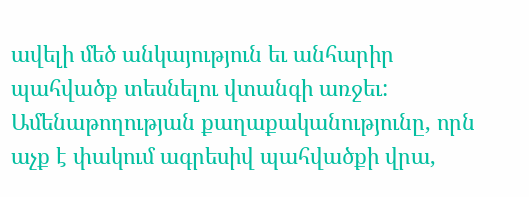ավելի մեծ անկայություն եւ անհարիր պահվածք տեսնելու վտանգի առջեւ: Ամենաթողության քաղաքականությունը, որն աչք է փակում ագրեսիվ պահվածքի վրա,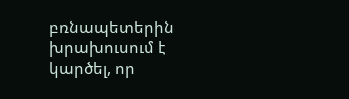բռնապետերին խրախուսում է կարծել, որ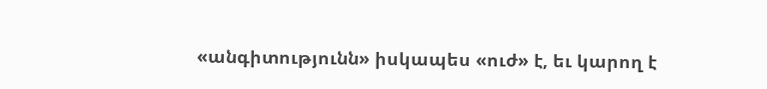«անգիտությունն» իսկապես «ուժ» է, եւ կարող է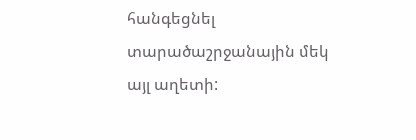հանգեցնել տարածաշրջանային մեկ այլ աղետի: